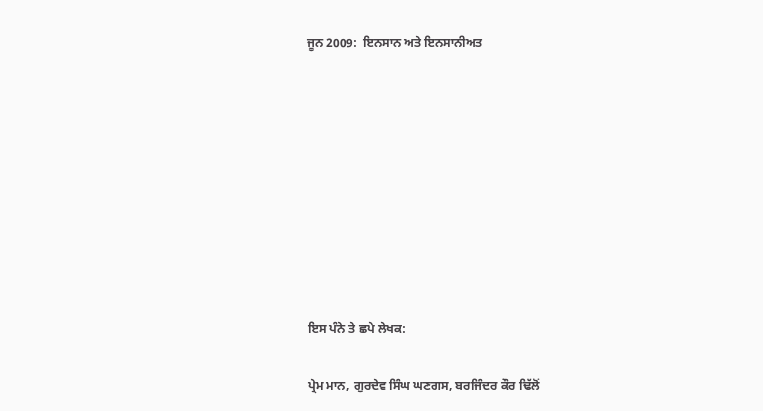ਜੂਨ 2009:  ਇਨਸਾਨ ਅਤੇ ਇਨਸਾਨੀਅਤ









ਇਸ ਪੰਨੇ ਤੇ ਛਪੇ ਲੇਖਕ:

ਪ੍ਰੇਮ ਮਾਨ, ਗੁਰਦੇਵ ਸਿੰਘ ਘਣਗਸ, ਬਰਜਿੰਦਰ ਕੌਰ ਢਿੱਲੋਂ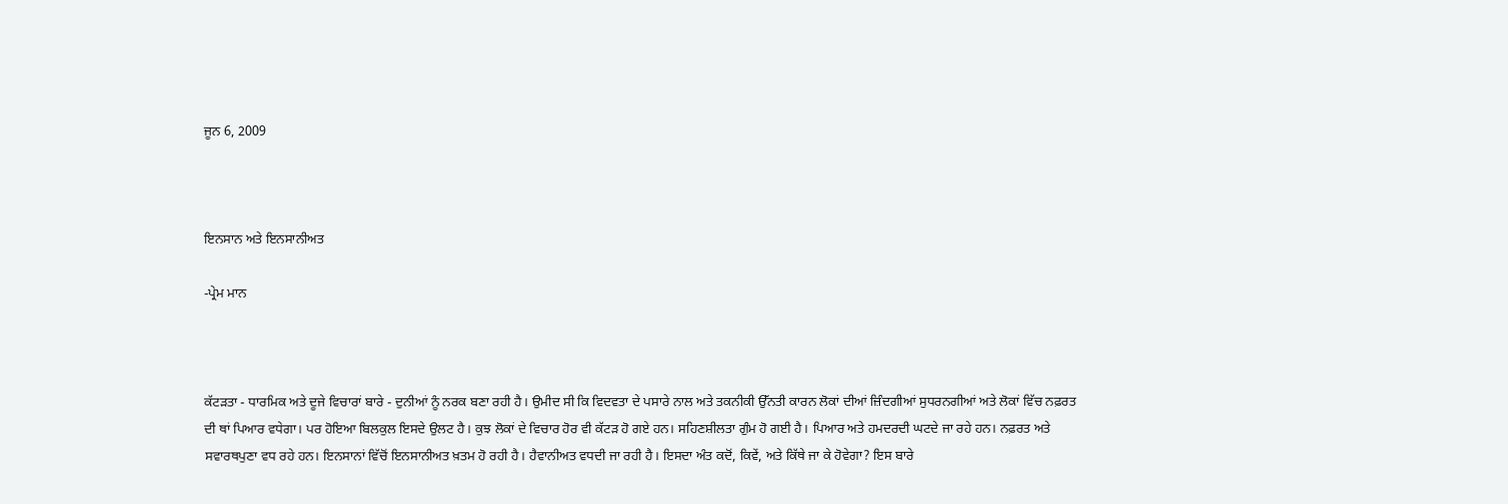ਜੂਨ 6, 2009



ਇਨਸਾਨ ਅਤੇ ਇਨਸਾਨੀਅਤ

-ਪ੍ਰੇਮ ਮਾਨ



ਕੱਟੜਤਾ - ਧਾਰਮਿਕ ਅਤੇ ਦੂਜੇ ਵਿਚਾਰਾਂ ਬਾਰੇ - ਦੁਨੀਆਂ ਨੂੰ ਨਰਕ ਬਣਾ ਰਹੀ ਹੈ। ਉਮੀਦ ਸੀ ਕਿ ਵਿਦਵਤਾ ਦੇ ਪਸਾਰੇ ਨਾਲ ਅਤੇ ਤਕਨੀਕੀ ਉੱਨਤੀ ਕਾਰਨ ਲੋਕਾਂ ਦੀਆਂ ਜ਼ਿੰਦਗੀਆਂ ਸੁਧਰਨਗੀਆਂ ਅਤੇ ਲੋਕਾਂ ਵਿੱਚ ਨਫ਼ਰਤ ਦੀ ਥਾਂ ਪਿਆਰ ਵਧੇਗਾ। ਪਰ ਹੋਇਆ ਬਿਲਕੁਲ ਇਸਦੇ ਉਲਟ ਹੈ। ਕੁਝ ਲੋਕਾਂ ਦੇ ਵਿਚਾਰ ਹੋਰ ਵੀ ਕੱਟੜ ਹੋ ਗਏ ਹਨ। ਸਹਿਣਸ਼ੀਲਤਾ ਗੁੰਮ ਹੋ ਗਈ ਹੈ। ਪਿਆਰ ਅਤੇ ਹਮਦਰਦੀ ਘਟਦੇ ਜਾ ਰਹੇ ਹਨ। ਨਫ਼ਰਤ ਅਤੇ ਸਵਾਰਥਪੁਣਾ ਵਧ ਰਹੇ ਹਨ। ਇਨਸਾਨਾਂ ਵਿੱਚੋਂ ਇਨਸਾਨੀਅਤ ਖ਼ਤਮ ਹੋ ਰਹੀ ਹੈ। ਹੈਵਾਨੀਅਤ ਵਧਦੀ ਜਾ ਰਹੀ ਹੈ। ਇਸਦਾ ਅੰਤ ਕਦੋਂ, ਕਿਵੇਂ, ਅਤੇ ਕਿੱਥੇ ਜਾ ਕੇ ਹੋਵੇਗਾ? ਇਸ ਬਾਰੇ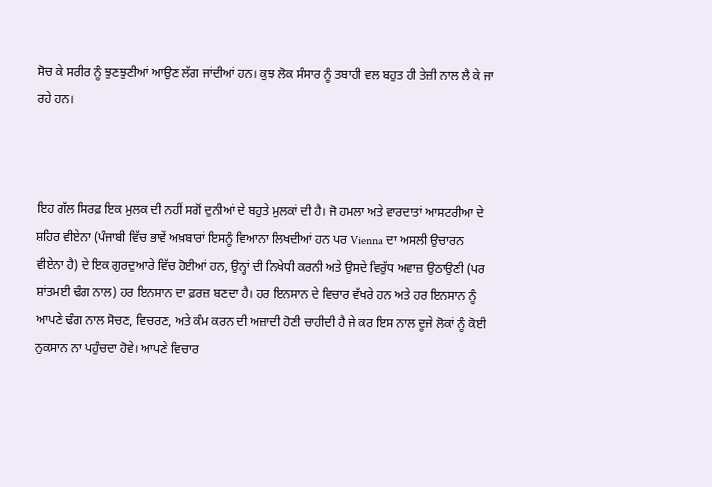ਸੋਚ ਕੇ ਸਰੀਰ ਨੂੰ ਝੁਣਝੁਣੀਆਂ ਆਉਣ ਲੱਗ ਜਾਂਦੀਆਂ ਹਨ। ਕੁਝ ਲੋਕ ਸੰਸਾਰ ਨੂੰ ਤਬਾਹੀ ਵਲ ਬਹੁਤ ਹੀ ਤੇਜ਼ੀ ਨਾਲ ਲੈ ਕੇ ਜਾ ਰਹੇ ਹਨ।



ਇਹ ਗੱਲ ਸਿਰਫ਼ ਇਕ ਮੁਲਕ ਦੀ ਨਹੀਂ ਸਗੋਂ ਦੁਨੀਆਂ ਦੇ ਬਹੁਤੇ ਮੁਲਕਾਂ ਦੀ ਹੈ। ਜੋ ਹਮਲਾ ਅਤੇ ਵਾਰਦਾਤਾਂ ਆਸਟਰੀਆ ਦੇ ਸ਼ਹਿਰ ਵੀਏਨਾ (ਪੰਜਾਬੀ ਵਿੱਚ ਭਾਵੇਂ ਅਖ਼ਬਾਰਾਂ ਇਸਨੂੰ ਵਿਆਨਾ ਲਿਖਦੀਆਂ ਹਨ ਪਰ Vienna ਦਾ ਅਸਲੀ ਉਚਾਰਨ ਵੀਏਨਾ ਹੈ) ਦੇ ਇਕ ਗੁਰਦੁਆਰੇ ਵਿੱਚ ਹੋਈਆਂ ਹਨ, ਉਨ੍ਹਾਂ ਦੀ ਨਿਖੇਧੀ ਕਰਨੀ ਅਤੇ ਉਸਦੇ ਵਿਰੁੱਧ ਅਵਾਜ਼ ਉਠਾਉਣੀ (ਪਰ ਸ਼ਾਂਤਮਈ ਢੰਗ ਨਾਲ) ਹਰ ਇਨਸਾਨ ਦਾ ਫ਼ਰਜ਼ ਬਣਦਾ ਹੈ। ਹਰ ਇਨਸਾਨ ਦੇ ਵਿਚਾਰ ਵੱਖਰੇ ਹਨ ਅਤੇ ਹਰ ਇਨਸਾਨ ਨੂੰ ਆਪਣੇ ਢੰਗ ਨਾਲ ਸੋਚਣ, ਵਿਚਰਣ, ਅਤੇ ਕੰਮ ਕਰਨ ਦੀ ਅਜ਼ਾਦੀ ਹੋਣੀ ਚਾਹੀਦੀ ਹੈ ਜੇ ਕਰ ਇਸ ਨਾਲ ਦੂਜੇ ਲੋਕਾਂ ਨੂੰ ਕੋਈ ਨੁਕਸਾਨ ਨਾ ਪਹੁੰਚਦਾ ਹੋਵੇ। ਆਪਣੇ ਵਿਚਾਰ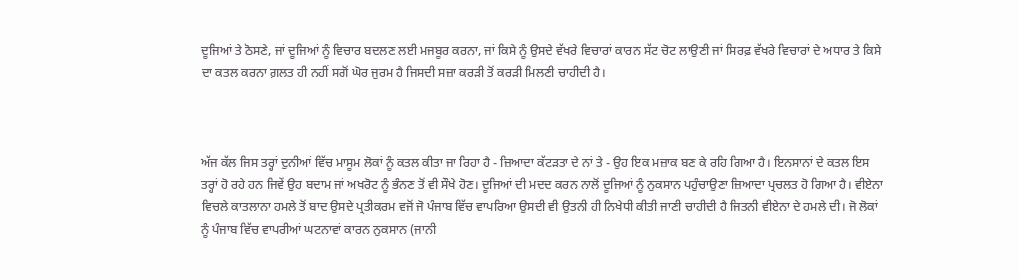ਦੂਜਿਆਂ ਤੇ ਠੋਸਣੇ, ਜਾਂ ਦੂਜਿਆਂ ਨੂੰ ਵਿਚਾਰ ਬਦਲਣ ਲਈ ਮਜਬੂਰ ਕਰਨਾ, ਜਾਂ ਕਿਸੇ ਨੂੰ ਉਸਦੇ ਵੱਖਰੇ ਵਿਚਾਰਾਂ ਕਾਰਨ ਸੱਟ ਚੋਟ ਲਾਉਣੀ ਜਾਂ ਸਿਰਫ਼ ਵੱਖਰੇ ਵਿਚਾਰਾਂ ਦੇ ਅਧਾਰ ਤੇ ਕਿਸੇ ਦਾ ਕਤਲ ਕਰਨਾ ਗ਼ਲਤ ਹੀ ਨਹੀਂ ਸਗੋਂ ਘੋਰ ਜੁਰਮ ਹੈ ਜਿਸਦੀ ਸਜ਼ਾ ਕਰੜੀ ਤੋਂ ਕਰੜੀ ਮਿਲਣੀ ਚਾਹੀਦੀ ਹੈ।



ਅੱਜ ਕੱਲ ਜਿਸ ਤਰ੍ਹਾਂ ਦੁਨੀਆਂ ਵਿੱਚ ਮਾਸੂਮ ਲੋਕਾਂ ਨੂੰ ਕਤਲ ਕੀਤਾ ਜਾ ਰਿਹਾ ਹੈ - ਜ਼ਿਆਦਾ ਕੱਟੜਤਾ ਦੇ ਨਾਂ ਤੇ - ਉਹ ਇਕ ਮਜ਼ਾਕ ਬਣ ਕੇ ਰਹਿ ਗਿਆ ਹੈ। ਇਨਸਾਨਾਂ ਦੇ ਕਤਲ ਇਸ ਤਰ੍ਹਾਂ ਹੋ ਰਹੇ ਹਨ ਜਿਵੇਂ ਉਹ ਬਦਾਮ ਜਾਂ ਅਖਰੋਟ ਨੂੰ ਭੰਨਣ ਤੋਂ ਵੀ ਸੌਖੇ ਹੋਣ। ਦੂਜਿਆਂ ਦੀ ਮਦਦ ਕਰਨ ਨਾਲੋਂ ਦੂਜਿਆਂ ਨੂੰ ਨੁਕਸਾਨ ਪਹੁੰਚਾਉਣਾ ਜ਼ਿਆਦਾ ਪ੍ਰਚਲਤ ਹੋ ਗਿਆ ਹੈ। ਵੀਏਨਾ ਵਿਚਲੇ ਕਾਤਲਾਨਾ ਹਮਲੇ ਤੋਂ ਬਾਦ ਉਸਦੇ ਪ੍ਰਤੀਕਰਮ ਵਜੋਂ ਜੋ ਪੰਜਾਬ ਵਿੱਚ ਵਾਪਰਿਆ ਉਸਦੀ ਵੀ ਉਤਨੀ ਹੀ ਨਿਖੇਧੀ ਕੀਤੀ ਜਾਣੀ ਚਾਹੀਦੀ ਹੈ ਜਿਤਨੀ ਵੀਏਨਾ ਦੇ ਹਮਲੇ ਦੀ। ਜੋ ਲੋਕਾਂ ਨੂੰ ਪੰਜਾਬ ਵਿੱਚ ਵਾਪਰੀਆਂ ਘਟਨਾਵਾਂ ਕਾਰਨ ਨੁਕਸਾਨ (ਜਾਨੀ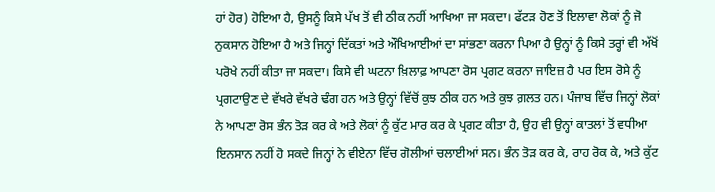ਹਾਂ ਹੋਰ) ਹੋਇਆ ਹੈ, ਉਸਨੂੰ ਕਿਸੇ ਪੱਖ ਤੋਂ ਵੀ ਠੀਕ ਨਹੀਂ ਆਖਿਆ ਜਾ ਸਕਦਾ। ਫੱਟੜ ਹੋਣ ਤੋਂ ਇਲਾਵਾ ਲੋਕਾਂ ਨੂੰ ਜੋ ਨੁਕਸਾਨ ਹੋਇਆ ਹੈ ਅਤੇ ਜਿਨ੍ਹਾਂ ਦਿੱਕਤਾਂ ਅਤੇ ਔਖਿਆਈਆਂ ਦਾ ਸਾਂਭਣਾ ਕਰਨਾ ਪਿਆ ਹੈ ਉਨ੍ਹਾਂ ਨੂੰ ਕਿਸੇ ਤਰ੍ਹਾਂ ਵੀ ਅੱਖੋਂ ਪਰੋਖੇ ਨਹੀਂ ਕੀਤਾ ਜਾ ਸਕਦਾ। ਕਿਸੇ ਵੀ ਘਟਨਾ ਖ਼ਿਲਾਫ਼ ਆਪਣਾ ਰੋਸ ਪ੍ਰਗਟ ਕਰਨਾ ਜਾਇਜ਼ ਹੈ ਪਰ ਇਸ ਰੋਸੇ ਨੂੰ ਪ੍ਰਗਟਾਉਣ ਦੇ ਵੱਖਰੇ ਵੱਖਰੇ ਢੰਗ ਹਨ ਅਤੇ ਉਨ੍ਹਾਂ ਵਿੱਚੋਂ ਕੁਝ ਠੀਕ ਹਨ ਅਤੇ ਕੁਝ ਗ਼ਲਤ ਹਨ। ਪੰਜਾਬ ਵਿੱਚ ਜਿਨ੍ਹਾਂ ਲੋਕਾਂ ਨੇ ਆਪਣਾ ਰੋਸ ਭੰਨ ਤੋੜ ਕਰ ਕੇ ਅਤੇ ਲੋਕਾਂ ਨੂੰ ਕੁੱਟ ਮਾਰ ਕਰ ਕੇ ਪ੍ਰਗਟ ਕੀਤਾ ਹੈ, ਉਹ ਵੀ ਉਨ੍ਹਾਂ ਕਾਤਲਾਂ ਤੋਂ ਵਧੀਆ ਇਨਸਾਨ ਨਹੀਂ ਹੋ ਸਕਦੇ ਜਿਨ੍ਹਾਂ ਨੇ ਵੀਏਨਾ ਵਿੱਚ ਗੋਲੀਆਂ ਚਲਾਈਆਂ ਸਨ। ਭੰਨ ਤੋੜ ਕਰ ਕੇ, ਰਾਹ ਰੋਕ ਕੇ, ਅਤੇ ਕੁੱਟ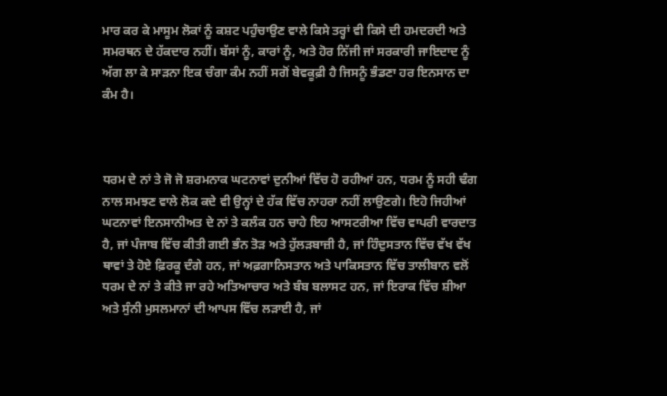ਮਾਰ ਕਰ ਕੇ ਮਾਸੂਮ ਲੋਕਾਂ ਨੂੰ ਕਸ਼ਟ ਪਹੁੰਚਾਉਣ ਵਾਲੇ ਕਿਸੇ ਤਰ੍ਹਾਂ ਵੀ ਕਿਸੇ ਦੀ ਹਮਦਰਦੀ ਅਤੇ ਸਮਰਥਨ ਦੇ ਹੱਕਦਾਰ ਨਹੀਂ। ਬੱਸਾਂ ਨੂੰ, ਕਾਰਾਂ ਨੂੰ, ਅਤੇ ਹੋਰ ਨਿੱਜੀ ਜਾਂ ਸਰਕਾਰੀ ਜਾਇਦਾਦ ਨੂੰ ਅੱਗ ਲਾ ਕੇ ਸਾੜਨਾ ਇਕ ਚੰਗਾ ਕੰਮ ਨਹੀਂ ਸਗੋਂ ਬੇਵਕੂਫ਼ੀ ਹੈ ਜਿਸਨੂੰ ਭੰਡਣਾ ਹਰ ਇਨਸਾਨ ਦਾ ਕੰਮ ਹੈ।



ਧਰਮ ਦੇ ਨਾਂ ਤੇ ਜੋ ਜੋ ਸ਼ਰਮਨਾਕ ਘਟਨਾਵਾਂ ਦੁਨੀਆਂ ਵਿੱਚ ਹੋ ਰਹੀਆਂ ਹਨ, ਧਰਮ ਨੂੰ ਸਹੀ ਢੰਗ ਨਾਲ ਸਮਝਣ ਵਾਲੇ ਲੋਕ ਕਦੇ ਵੀ ਉਨ੍ਹਾਂ ਦੇ ਹੱਕ ਵਿੱਚ ਨਾਹਰਾ ਨਹੀਂ ਲਾਉਣਗੇ। ਇਹੋ ਜਿਹੀਆਂ ਘਟਨਾਵਾਂ ਇਨਸਾਨੀਅਤ ਦੇ ਨਾਂ ਤੇ ਕਲੰਕ ਹਨ ਚਾਹੇ ਇਹ ਆਸਟਰੀਆ ਵਿੱਚ ਵਾਪਰੀ ਵਾਰਦਾਤ ਹੈ, ਜਾਂ ਪੰਜਾਬ ਵਿੱਚ ਕੀਤੀ ਗਈ ਭੰਨ ਤੋੜ ਅਤੇ ਹੁੱਲੜਬਾਜ਼ੀ ਹੈ, ਜਾਂ ਹਿੰਦੁਸਤਾਨ ਵਿੱਚ ਵੱਖ ਵੱਖ ਥਾਵਾਂ ਤੇ ਹੋਏ ਫ਼ਿਰਕੂ ਦੰਗੇ ਹਨ, ਜਾਂ ਅਫ਼ਗਾਨਿਸਤਾਨ ਅਤੇ ਪਾਕਿਸਤਾਨ ਵਿੱਚ ਤਾਲੀਬਾਨ ਵਲੋਂ ਧਰਮ ਦੇ ਨਾਂ ਤੇ ਕੀਤੇ ਜਾ ਰਹੇ ਅਤਿਆਚਾਰ ਅਤੇ ਬੰਬ ਬਲਾਸਟ ਹਨ, ਜਾਂ ਇਰਾਕ ਵਿੱਚ ਸ਼ੀਆ ਅਤੇ ਸੁੰਨੀ ਮੁਸਲਮਾਨਾਂ ਦੀ ਆਪਸ ਵਿੱਚ ਲੜਾਈ ਹੈ, ਜਾਂ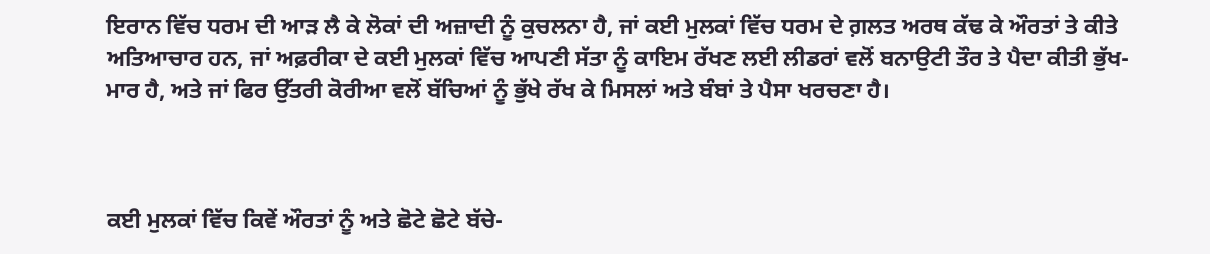ਇਰਾਨ ਵਿੱਚ ਧਰਮ ਦੀ ਆੜ ਲੈ ਕੇ ਲੋਕਾਂ ਦੀ ਅਜ਼ਾਦੀ ਨੂੰ ਕੁਚਲਨਾ ਹੈ, ਜਾਂ ਕਈ ਮੁਲਕਾਂ ਵਿੱਚ ਧਰਮ ਦੇ ਗ਼ਲਤ ਅਰਥ ਕੱਢ ਕੇ ਔਰਤਾਂ ਤੇ ਕੀਤੇ ਅਤਿਆਚਾਰ ਹਨ, ਜਾਂ ਅਫ਼ਰੀਕਾ ਦੇ ਕਈ ਮੁਲਕਾਂ ਵਿੱਚ ਆਪਣੀ ਸੱਤਾ ਨੂੰ ਕਾਇਮ ਰੱਖਣ ਲਈ ਲੀਡਰਾਂ ਵਲੋਂ ਬਨਾਉਟੀ ਤੌਰ ਤੇ ਪੈਦਾ ਕੀਤੀ ਭੁੱਖ-ਮਾਰ ਹੈ, ਅਤੇ ਜਾਂ ਫਿਰ ਉੱਤਰੀ ਕੋਰੀਆ ਵਲੋਂ ਬੱਚਿਆਂ ਨੂੰ ਭੁੱਖੇ ਰੱਖ ਕੇ ਮਿਸਲਾਂ ਅਤੇ ਬੰਬਾਂ ਤੇ ਪੈਸਾ ਖਰਚਣਾ ਹੈ।



ਕਈ ਮੁਲਕਾਂ ਵਿੱਚ ਕਿਵੇਂ ਔਰਤਾਂ ਨੂੰ ਅਤੇ ਛੋਟੇ ਛੋਟੇ ਬੱਚੇ-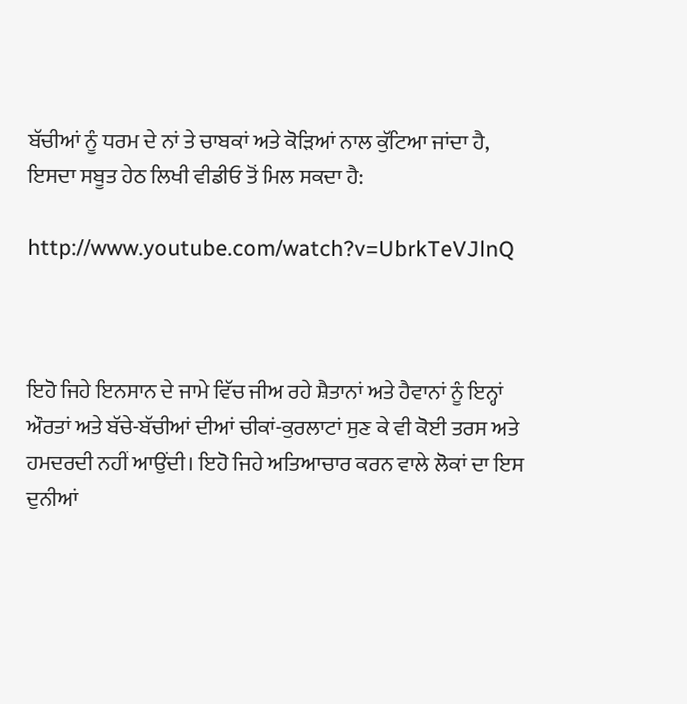ਬੱਚੀਆਂ ਨੂੰ ਧਰਮ ਦੇ ਨਾਂ ਤੇ ਚਾਬਕਾਂ ਅਤੇ ਕੋੜਿਆਂ ਨਾਲ ਕੁੱਟਿਆ ਜਾਂਦਾ ਹੈ, ਇਸਦਾ ਸਬੂਤ ਹੇਠ ਲਿਖੀ ਵੀਡੀਓ ਤੋਂ ਮਿਲ ਸਕਦਾ ਹੈ:

http://www.youtube.com/watch?v=UbrkTeVJlnQ



ਇਹੋ ਜਿਹੇ ਇਨਸਾਨ ਦੇ ਜਾਮੇ ਵਿੱਚ ਜੀਅ ਰਹੇ ਸ਼ੈਤਾਨਾਂ ਅਤੇ ਹੈਵਾਨਾਂ ਨੂੰ ਇਨ੍ਹਾਂ ਔਰਤਾਂ ਅਤੇ ਬੱਚੇ-ਬੱਚੀਆਂ ਦੀਆਂ ਚੀਕਾਂ-ਕੁਰਲਾਟਾਂ ਸੁਣ ਕੇ ਵੀ ਕੋਈ ਤਰਸ ਅਤੇ ਹਮਦਰਦੀ ਨਹੀਂ ਆਉਂਦੀ। ਇਹੋ ਜਿਹੇ ਅਤਿਆਚਾਰ ਕਰਨ ਵਾਲੇ ਲੋਕਾਂ ਦਾ ਇਸ ਦੁਨੀਆਂ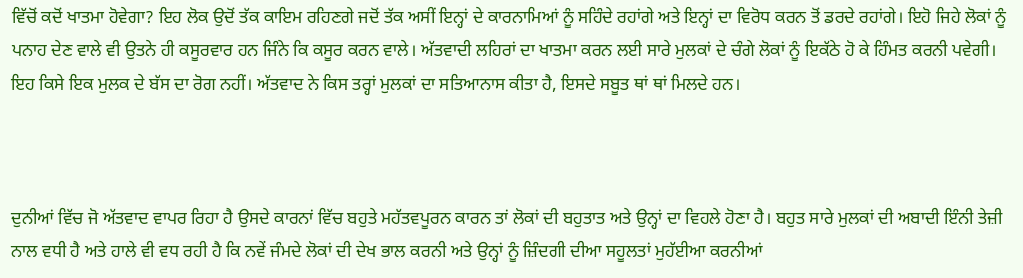ਵਿੱਚੋਂ ਕਦੋਂ ਖਾਤਮਾ ਹੋਵੇਗਾ? ਇਹ ਲੋਕ ਉਦੋਂ ਤੱਕ ਕਾਇਮ ਰਹਿਣਗੇ ਜਦੋਂ ਤੱਕ ਅਸੀਂ ਇਨ੍ਹਾਂ ਦੇ ਕਾਰਨਾਮਿਆਂ ਨੂੰ ਸਹਿੰਦੇ ਰਹਾਂਗੇ ਅਤੇ ਇਨ੍ਹਾਂ ਦਾ ਵਿਰੋਧ ਕਰਨ ਤੋਂ ਡਰਦੇ ਰਹਾਂਗੇ। ਇਹੋ ਜਿਹੇ ਲੋਕਾਂ ਨੂੰ ਪਨਾਹ ਦੇਣ ਵਾਲੇ ਵੀ ਉਤਨੇ ਹੀ ਕਸੂਰਵਾਰ ਹਨ ਜਿੰਨੇ ਕਿ ਕਸੂਰ ਕਰਨ ਵਾਲੇ। ਅੱਤਵਾਦੀ ਲਹਿਰਾਂ ਦਾ ਖਾਤਮਾ ਕਰਨ ਲਈ ਸਾਰੇ ਮੁਲਕਾਂ ਦੇ ਚੰਗੇ ਲੋਕਾਂ ਨੂੰ ਇਕੱਠੇ ਹੋ ਕੇ ਹਿੰਮਤ ਕਰਨੀ ਪਵੇਗੀ। ਇਹ ਕਿਸੇ ਇਕ ਮੁਲਕ ਦੇ ਬੱਸ ਦਾ ਰੋਗ ਨਹੀਂ। ਅੱਤਵਾਦ ਨੇ ਕਿਸ ਤਰ੍ਹਾਂ ਮੁਲਕਾਂ ਦਾ ਸਤਿਆਨਾਸ ਕੀਤਾ ਹੈ, ਇਸਦੇ ਸਬੂਤ ਥਾਂ ਥਾਂ ਮਿਲਦੇ ਹਨ।



ਦੁਨੀਆਂ ਵਿੱਚ ਜੋ ਅੱਤਵਾਦ ਵਾਪਰ ਰਿਹਾ ਹੈ ਉਸਦੇ ਕਾਰਨਾਂ ਵਿੱਚ ਬਹੁਤੇ ਮਹੱਤਵਪੂਰਨ ਕਾਰਨ ਤਾਂ ਲੋਕਾਂ ਦੀ ਬਹੁਤਾਤ ਅਤੇ ਉਨ੍ਹਾਂ ਦਾ ਵਿਹਲੇ ਹੋਣਾ ਹੈ। ਬਹੁਤ ਸਾਰੇ ਮੁਲਕਾਂ ਦੀ ਅਬਾਦੀ ਇੰਨੀ ਤੇਜ਼ੀ ਨਾਲ ਵਧੀ ਹੈ ਅਤੇ ਹਾਲੇ ਵੀ ਵਧ ਰਹੀ ਹੈ ਕਿ ਨਵੇਂ ਜੰਮਦੇ ਲੋਕਾਂ ਦੀ ਦੇਖ ਭਾਲ ਕਰਨੀ ਅਤੇ ਉਨ੍ਹਾਂ ਨੂੰ ਜ਼ਿੰਦਗੀ ਦੀਆ ਸਹੂਲਤਾਂ ਮੁਹੱਈਆ ਕਰਨੀਆਂ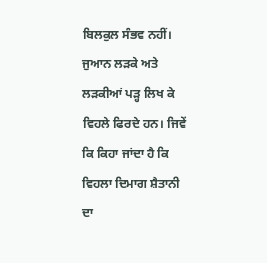ਬਿਲਕੁਲ ਸੰਭਵ ਨਹੀਂ। ਜੁਆਨ ਲੜਕੇ ਅਤੇ ਲੜਕੀਆਂ ਪੜ੍ਹ ਲਿਖ ਕੇ ਵਿਹਲੇ ਫਿਰਦੇ ਹਨ। ਜਿਵੇਂ ਕਿ ਕਿਹਾ ਜਾਂਦਾ ਹੈ ਕਿ ਵਿਹਲਾ ਦਿਮਾਗ ਸ਼ੈਤਾਨੀ ਦਾ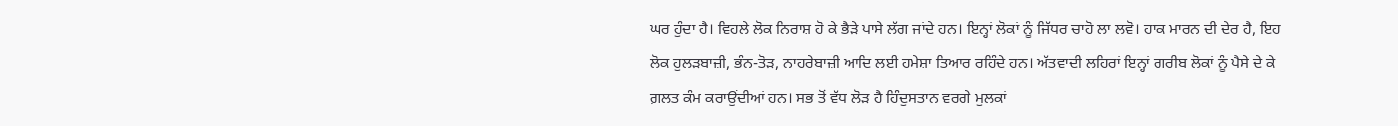ਘਰ ਹੁੰਦਾ ਹੈ। ਵਿਹਲੇ ਲੋਕ ਨਿਰਾਸ਼ ਹੋ ਕੇ ਭੈੜੇ ਪਾਸੇ ਲੱਗ ਜਾਂਦੇ ਹਨ। ਇਨ੍ਹਾਂ ਲੋਕਾਂ ਨੂੰ ਜਿੱਧਰ ਚਾਹੋ ਲਾ ਲਵੋ। ਹਾਕ ਮਾਰਨ ਦੀ ਦੇਰ ਹੈ, ਇਹ ਲੋਕ ਹੁਲੜਬਾਜ਼ੀ, ਭੰਨ-ਤੋੜ, ਨਾਹਰੇਬਾਜ਼ੀ ਆਦਿ ਲਈ ਹਮੇਸ਼ਾ ਤਿਆਰ ਰਹਿੰਦੇ ਹਨ। ਅੱਤਵਾਦੀ ਲਹਿਰਾਂ ਇਨ੍ਹਾਂ ਗਰੀਬ ਲੋਕਾਂ ਨੂੰ ਪੈਸੇ ਦੇ ਕੇ ਗ਼ਲਤ ਕੰਮ ਕਰਾਉਂਦੀਆਂ ਹਨ। ਸਭ ਤੋਂ ਵੱਧ ਲੋੜ ਹੈ ਹਿੰਦੁਸਤਾਨ ਵਰਗੇ ਮੁਲਕਾਂ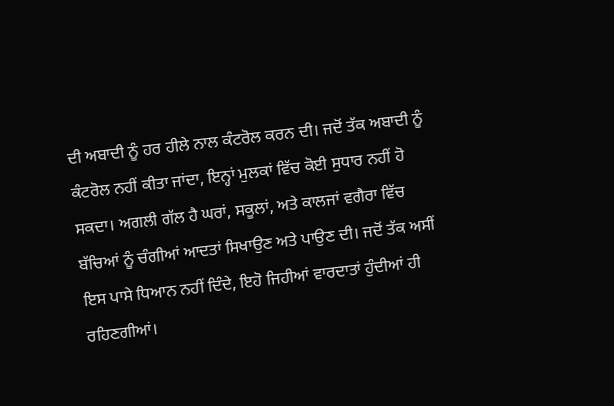ਦੀ ਅਬਾਦੀ ਨੂੰ ਹਰ ਹੀਲੇ ਨਾਲ ਕੰਟਰੋਲ ਕਰਨ ਦੀ। ਜਦੋਂ ਤੱਕ ਅਬਾਦੀ ਨੂੰ ਕੰਟਰੋਲ ਨਹੀਂ ਕੀਤਾ ਜਾਂਦਾ, ਇਨ੍ਹਾਂ ਮੁਲਕਾਂ ਵਿੱਚ ਕੋਈ ਸੁਧਾਰ ਨਹੀਂ ਹੋ ਸਕਦਾ। ਅਗਲੀ ਗੱਲ ਹੈ ਘਰਾਂ, ਸਕੂਲਾਂ, ਅਤੇ ਕਾਲਜਾਂ ਵਗੈਰਾ ਵਿੱਚ ਬੱਚਿਆਂ ਨੂੰ ਚੰਗੀਆਂ ਆਦਤਾਂ ਸਿਖਾਉਣ ਅਤੇ ਪਾਉਣ ਦੀ। ਜਦੋਂ ਤੱਕ ਅਸੀਂ ਇਸ ਪਾਸੇ ਧਿਆਨ ਨਹੀਂ ਦਿੰਦੇ, ਇਹੋ ਜਿਹੀਆਂ ਵਾਰਦਾਤਾਂ ਹੁੰਦੀਆਂ ਹੀ ਰਹਿਣਗੀਆਂ।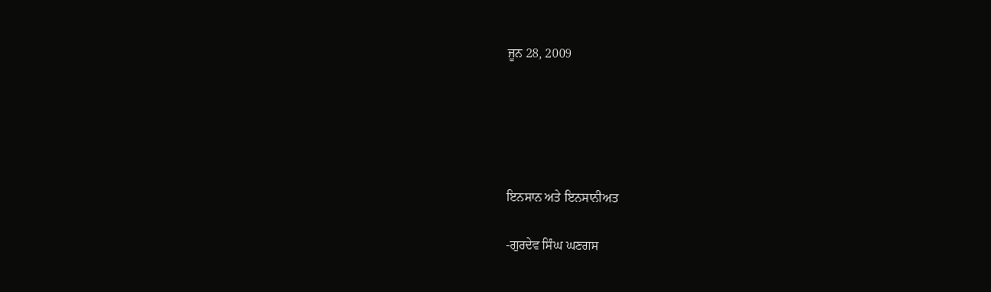ਜੂਨ 28, 2009





ਇਨਸਾਨ ਅਤੇ ਇਨਸਾਨੀਅਤ

-ਗੁਰਦੇਵ ਸਿੰਘ ਘਣਗਸ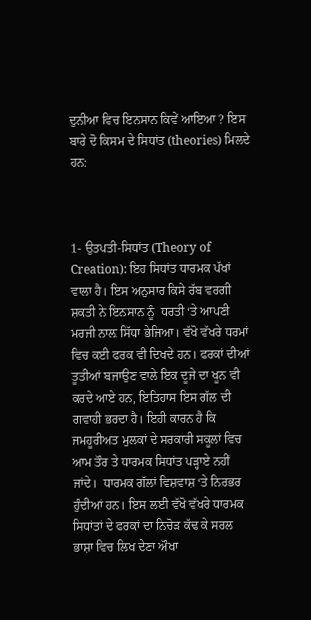ਦੁਨੀਆ ਵਿਚ ਇਨਸਾਨ ਕਿਵੇਂ ਆਇਆ ? ਇਸ ਬਾਰੇ ਦੋ ਕਿਸਮ ਦੇ ਸਿਧਾਂਤ (theories) ਮਿਲਦੇ ਹਨ:



1- ਉਤਪਤੀ-ਸਿਧਾਂਤ (Theory of Creation): ਇਹ ਸਿਧਾਂਤ ਧਾਰਮਕ ਪੱਖਾਂ ਵਾਲਾ ਹੈ। ਇਸ ਅਨੁਸਾਰ ਕਿਸੇ ਰੱਬ ਵਰਗੀ ਸ਼ਕਤੀ ਨੇ ਇਨਸਾਨ ਨੂੰ  ਧਰਤੀ ‘ਤੇ ਆਪਣੀ ਮਰਜੀ ਨਾਲ਼ ਸਿੱਧਾ ਭੇਜਿਆ। ਵੱਖੋ ਵੱਖਰੇ ਧਰਮਾਂ ਵਿਚ ਕਈ ਫਰਕ ਵੀ ਦਿਖਦੇ ਹਨ। ਫਰਕਾਂ ਦੀਆਂ ਤੂਤੀਆਂ ਬਜਾਉਣ ਵਾਲੇ ਇਕ ਦੂਜੇ ਦਾ ਖੂਨ ਵੀ ਕਰਦੇ ਆਏ ਹਨ, ਇਤਿਹਾਸ ਇਸ ਗੱਲ ਦੀ ਗਵਾਹੀ ਭਰਦਾ ਹੈ। ਇਹੀ ਕਾਰਨ ਹੈ ਕਿ ਜਮਹੂਰੀਅਤ ਮੁਲਕਾਂ ਦੇ ਸਰਕਾਰੀ ਸਕੂਲਾਂ ਵਿਚ ਆਮ ਤੌਰ ਤੇ ਧਾਰਮਕ ਸਿਧਾਂਤ ਪੜ੍ਹਾਏ ਨਹੀਂ ਜਾਂਦੇ।  ਧਾਰਮਕ ਗੱਲਾਂ ਵਿਸ਼ਵਾਸ਼ ‘ਤੇ ਨਿਰਭਰ ਹੁੰਦੀਆਂ ਹਨ। ਇਸ ਲਈ ਵੱਖੋ ਵੱਖਰੇ ਧਾਰਮਕ ਸਿਧਾਂਤਾਂ ਦੇ ਫਰਕਾਂ ਦਾ ਨਿਚੋੜ ਕੱਢ ਕੇ ਸਰਲ ਭਾਸ਼ਾ ਵਿਚ ਲਿਖ ਦੇਣਾ ਔਖਾ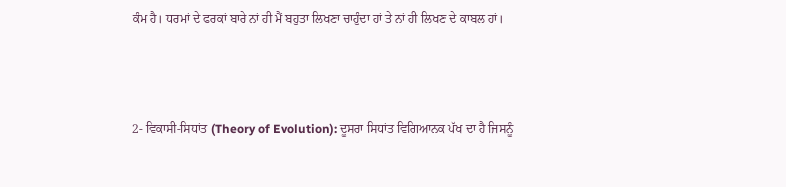ਕੰਮ ਹੈ। ਧਰਮਾਂ ਦੇ ਫਰਕਾਂ ਬਾਰੇ ਨਾਂ ਹੀ ਮੈਂ ਬਹੁਤਾ ਲਿਖਣਾ ਚਾਹੁੰਦਾ ਹਾਂ ਤੇ ਨਾਂ ਹੀ ਲਿਖਣ ਦੇ ਕਾਬਲ ਹਾਂ।



2- ਵਿਕਾਸੀ-ਸਿਧਾਂਤ (Theory of Evolution): ਦੂਸਰਾ ਸਿਧਾਂਤ ਵਿਗਿਆਨਕ ਪੱਖ ਦਾ ਹੈ ਜਿਸਨੂੰ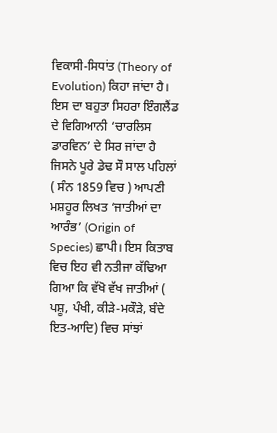ਵਿਕਾਸੀ-ਸਿਧਾਂਤ (Theory of Evolution) ਕਿਹਾ ਜਾਂਦਾ ਹੈ। ਇਸ ਦਾ ਬਹੁਤਾ ਸਿਹਰਾ ਇੰਗਲੈਂਡ ਦੇ ਵਿਗਿਆਨੀ ‘ਚਾਰਲਿਸ ਡਾਰਵਿਨ’ ਦੇ ਸਿਰ ਜਾਂਦਾ ਹੈ ਜਿਸਨੇ ਪੂਰੇ ਡੇਢ ਸੌ ਸਾਲ ਪਹਿਲਾਂ ( ਸੰਨ 1859 ਵਿਚ ) ਆਪਣੀ ਮਸ਼ਹੂਰ ਲਿਖਤ ‘ਜਾਤੀਆਂ ਦਾ ਆਰੰਭ’ (Origin of Species) ਛਾਪੀ। ਇਸ ਕਿਤਾਬ ਵਿਚ ਇਹ ਵੀ ਨਤੀਜਾ ਕੱਢਿਆ ਗਿਆ ਕਿ ਵੱਖੋ ਵੱਖ ਜਾਤੀਆਂ ( ਪਸ਼ੂ, ਪੰਖੀ, ਕੀੜੇ-ਮਕੌੜੇ, ਬੰਦੇ ਇਤ-ਆਦਿ) ਵਿਚ ਸਾਂਝਾਂ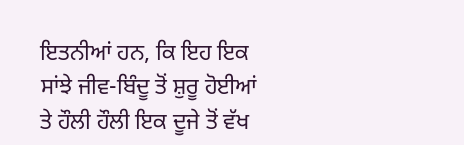ਇਤਨੀਆਂ ਹਨ, ਕਿ ਇਹ ਇਕ ਸਾਂਝੇ ਜੀਵ-ਬਿੰਦੂ ਤੋਂ ਸ਼ੁਰੂ ਹੋਈਆਂ ਤੇ ਹੌਲੀ ਹੌਲੀ ਇਕ ਦੂਜੇ ਤੋਂ ਵੱਖ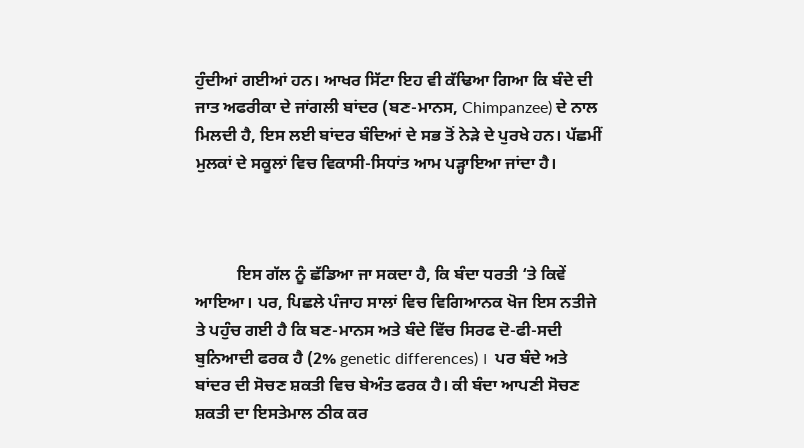ਹੁੰਦੀਆਂ ਗਈਆਂ ਹਨ। ਆਖਰ ਸਿੱਟਾ ਇਹ ਵੀ ਕੱਢਿਆ ਗਿਆ ਕਿ ਬੰਦੇ ਦੀ ਜਾਤ ਅਫਰੀਕਾ ਦੇ ਜਾਂਗਲੀ ਬਾਂਦਰ (ਬਣ-ਮਾਨਸ, Chimpanzee) ਦੇ ਨਾਲ ਮਿਲਦੀ ਹੈ, ਇਸ ਲਈ ਬਾਂਦਰ ਬੰਦਿਆਂ ਦੇ ਸਭ ਤੋਂ ਨੇੜੇ ਦੇ ਪੁਰਖੇ ਹਨ। ਪੱਛਮੀਂ ਮੁਲਕਾਂ ਦੇ ਸਕੂਲਾਂ ਵਿਚ ਵਿਕਾਸੀ-ਸਿਧਾਂਤ ਆਮ ਪੜ੍ਹਾਇਆ ਜਾਂਦਾ ਹੈ।



          ਇਸ ਗੱਲ ਨੂੰ ਛੱਡਿਆ ਜਾ ਸਕਦਾ ਹੈ, ਕਿ ਬੰਦਾ ਧਰਤੀ ‘ਤੇ ਕਿਵੇਂ ਆਇਆ। ਪਰ, ਪਿਛਲੇ ਪੰਜਾਹ ਸਾਲਾਂ ਵਿਚ ਵਿਗਿਆਨਕ ਖੋਜ ਇਸ ਨਤੀਜੇ ਤੇ ਪਹੁੰਚ ਗਈ ਹੈ ਕਿ ਬਣ-ਮਾਨਸ ਅਤੇ ਬੰਦੇ ਵਿੱਚ ਸਿਰਫ ਦੋ-ਫੀ-ਸਦੀ ਬੁਨਿਆਦੀ ਫਰਕ ਹੈ (2% genetic differences) ।  ਪਰ ਬੰਦੇ ਅਤੇ ਬਾਂਦਰ ਦੀ ਸੋਚਣ ਸ਼ਕਤੀ ਵਿਚ ਬੇਅੰਤ ਫਰਕ ਹੈ। ਕੀ ਬੰਦਾ ਆਪਣੀ ਸੋਚਣ ਸ਼ਕਤੀ ਦਾ ਇਸਤੇਮਾਲ ਠੀਕ ਕਰ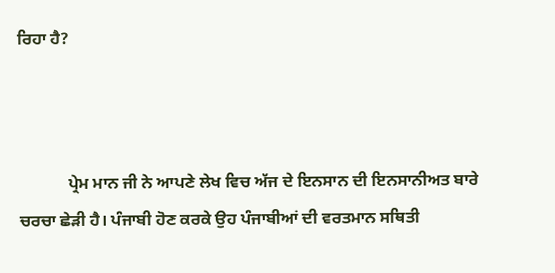ਰਿਹਾ ਹੈ?



            ਪ੍ਰੇਮ ਮਾਨ ਜੀ ਨੇ ਆਪਣੇ ਲੇਖ ਵਿਚ ਅੱਜ ਦੇ ਇਨਸਾਨ ਦੀ ਇਨਸਾਨੀਅਤ ਬਾਰੇ ਚਰਚਾ ਛੇੜੀ ਹੈ। ਪੰਜਾਬੀ ਹੋਣ ਕਰਕੇ ਉਹ ਪੰਜਾਬੀਆਂ ਦੀ ਵਰਤਮਾਨ ਸਥਿਤੀ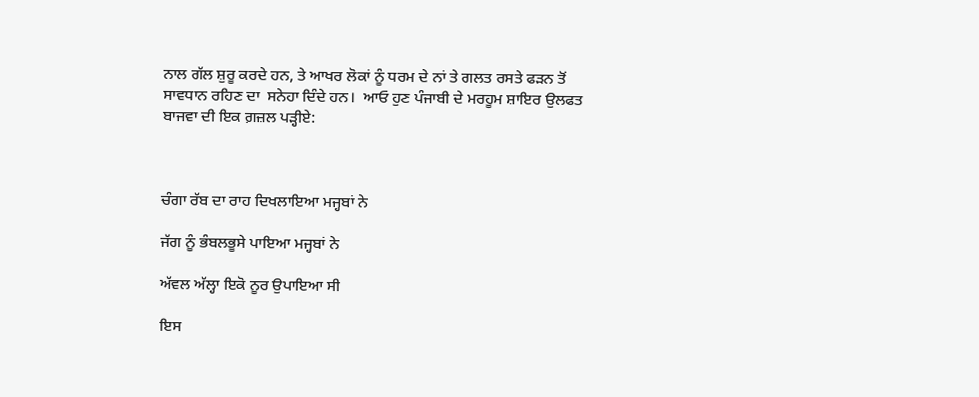ਨਾਲ ਗੱਲ ਸ਼ੁਰੂ ਕਰਦੇ ਹਨ, ਤੇ ਆਖਰ ਲੋਕਾਂ ਨੂੰ ਧਰਮ ਦੇ ਨਾਂ ਤੇ ਗਲਤ ਰਸਤੇ ਫੜਨ ਤੋਂ ਸਾਵਧਾਨ ਰਹਿਣ ਦਾ  ਸਨੇਹਾ ਦਿੰਦੇ ਹਨ।  ਆਓ ਹੁਣ ਪੰਜਾਬੀ ਦੇ ਮਰਹੂਮ ਸ਼ਾਇਰ ਉਲਫਤ ਬਾਜਵਾ ਦੀ ਇਕ ਗ਼ਜ਼ਲ ਪੜ੍ਹੀਏ:



ਚੰਗਾ ਰੱਬ ਦਾ ਰਾਹ ਦਿਖਲਾਇਆ ਮਜ੍ਹਬਾਂ ਨੇ

ਜੱਗ ਨੂੰ ਭੰਬਲਭੂਸੇ ਪਾਇਆ ਮਜ੍ਹਬਾਂ ਨੇ

ਅੱਵਲ ਅੱਲ੍ਹਾ ਇਕੋ ਨੂਰ ਉਪਾਇਆ ਸੀ

ਇਸ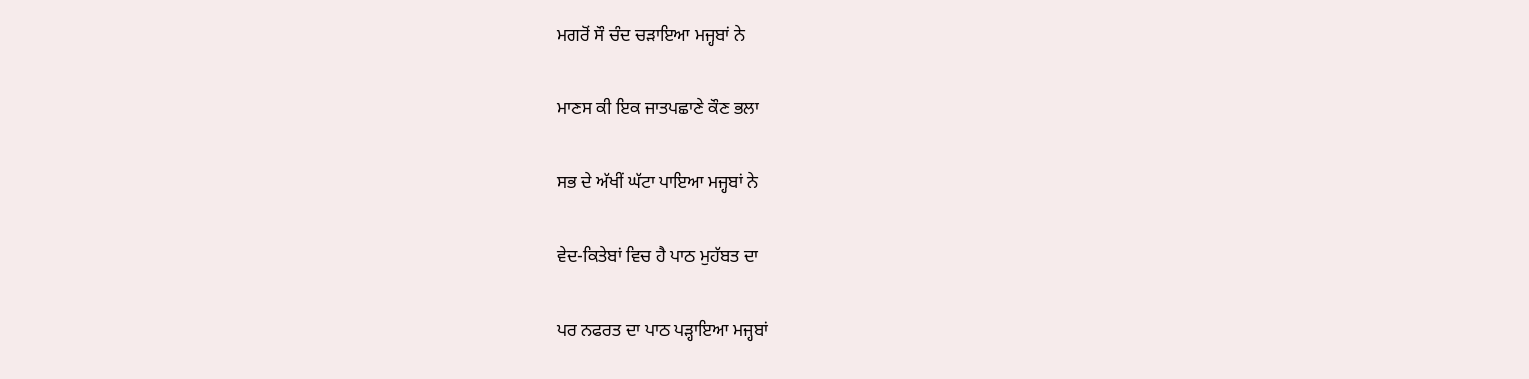ਮਗਰੋਂ ਸੌ ਚੰਦ ਚੜਾਇਆ ਮਜ੍ਹਬਾਂ ਨੇ

ਮਾਣਸ ਕੀ ਇਕ ਜਾਤਪਛਾਣੇ ਕੌਣ ਭਲਾ

ਸਭ ਦੇ ਅੱਖੀਂ ਘੱਟਾ ਪਾਇਆ ਮਜ੍ਹਬਾਂ ਨੇ

ਵੇਦ-ਕਿਤੇਬਾਂ ਵਿਚ ਹੈ ਪਾਠ ਮੁਹੱਬਤ ਦਾ

ਪਰ ਨਫਰਤ ਦਾ ਪਾਠ ਪੜ੍ਹਾਇਆ ਮਜ੍ਹਬਾਂ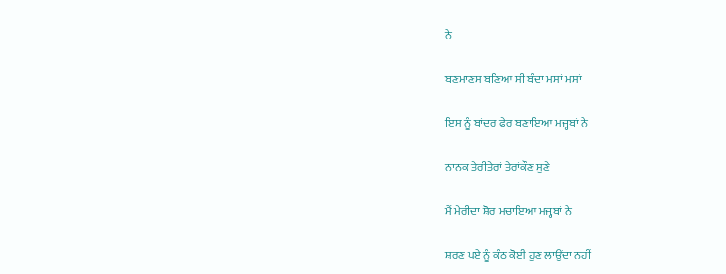ਨੇ

ਬਣਮਾਣਸ ਬਣਿਆ ਸੀ ਬੰਦਾ ਮਸਾਂ ਮਸਾਂ

ਇਸ ਨੂੰ ਬਾਂਦਰ ਫੇਰ ਬਣਾਇਆ ਮਜ੍ਹਬਾਂ ਨੇ

ਨਾਨਕ ਤੇਰੀਤੇਰਾਂ ਤੇਰਾਂਕੌਣ ਸੁਣੇ

ਮੈਂ ਮੇਰੀਦਾ ਸ਼ੋਰ ਮਚਾਇਆ ਮਜ੍ਹਬਾਂ ਨੇ

ਸ਼ਰਣ ਪਏ ਨੂੰ ਕੰਠ ਕੋਈ ਹੁਣ ਲਾਉਂਦਾ ਨਹੀਂ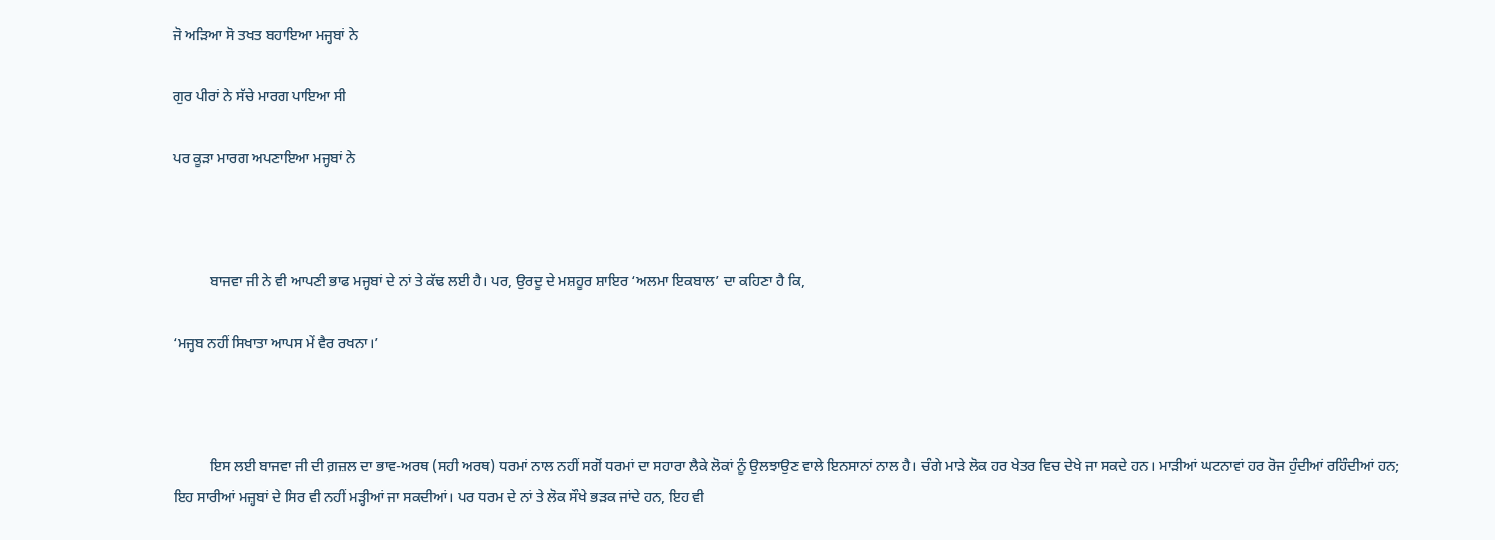ਜੋ ਅੜਿਆ ਸੋ ਤਖਤ ਬਹਾਇਆ ਮਜ੍ਹਬਾਂ ਨੇ

ਗੁਰ ਪੀਰਾਂ ਨੇ ਸੱਚੇ ਮਾਰਗ ਪਾਇਆ ਸੀ

ਪਰ ਕੂੜਾ ਮਾਰਗ ਅਪਣਾਇਆ ਮਜ੍ਹਬਾਂ ਨੇ



          ਬਾਜਵਾ ਜੀ ਨੇ ਵੀ ਆਪਣੀ ਭਾਫ ਮਜ੍ਹਬਾਂ ਦੇ ਨਾਂ ਤੇ ਕੱਢ ਲਈ ਹੈ। ਪਰ, ਉਰਦੂ ਦੇ ਮਸ਼ਹੂਰ ਸ਼ਾਇਰ ‘ਅਲਮਾ ਇਕਬਾਲ’ ਦਾ ਕਹਿਣਾ ਹੈ ਕਿ,

‘ਮਜ੍ਹਬ ਨਹੀਂ ਸਿਖਾਤਾ ਆਪਸ ਮੇਂ ਵੈਰ ਰਖਨਾ।’



          ਇਸ ਲਈ ਬਾਜਵਾ ਜੀ ਦੀ ਗ਼ਜ਼ਲ ਦਾ ਭਾਵ-ਅਰਥ (ਸਹੀ ਅਰਥ) ਧਰਮਾਂ ਨਾਲ ਨਹੀਂ ਸਗੋਂ ਧਰਮਾਂ ਦਾ ਸਹਾਰਾ ਲੈਕੇ ਲੋਕਾਂ ਨੂੰ ਉਲਝਾਉਣ ਵਾਲੇ ਇਨਸਾਨਾਂ ਨਾਲ ਹੈ। ਚੰਗੇ ਮਾੜੇ ਲੋਕ ਹਰ ਖੇਤਰ ਵਿਚ ਦੇਖੇ ਜਾ ਸਕਦੇ ਹਨ। ਮਾੜੀਆਂ ਘਟਨਾਵਾਂ ਹਰ ਰੋਜ ਹੁੰਦੀਆਂ ਰਹਿੰਦੀਆਂ ਹਨ; ਇਹ ਸਾਰੀਆਂ ਮਜ਼੍ਹਬਾਂ ਦੇ ਸਿਰ ਵੀ ਨਹੀਂ ਮੜ੍ਹੀਆਂ ਜਾ ਸਕਦੀਆਂ। ਪਰ ਧਰਮ ਦੇ ਨਾਂ ਤੇ ਲੋਕ ਸੌਖੇ ਭੜਕ ਜਾਂਦੇ ਹਨ, ਇਹ ਵੀ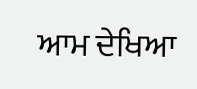ਆਮ ਦੇਖਿਆ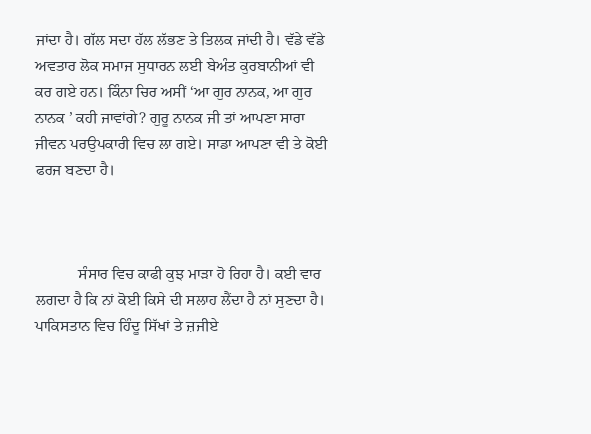ਜਾਂਦਾ ਹੈ। ਗੱਲ ਸਦਾ ਹੱਲ ਲੱਭਣ ਤੇ ਤਿਲਕ ਜਾਂਦੀ ਹੈ। ਵੱਡੇ ਵੱਡੇ ਅਵਤਾਰ ਲੋਕ ਸਮਾਜ ਸੁਧਾਰਨ ਲਈ ਬੇਅੰਤ ਕੁਰਬਾਨੀਆਂ ਵੀ ਕਰ ਗਏ ਹਨ। ਕਿੰਨਾ ਚਿਰ ਅਸੀਂ ‘ਆ ਗੁਰ ਨਾਨਕ, ਆ ਗੁਰ ਨਾਨਕ ’ ਕਹੀ ਜਾਵਾਂਗੇ? ਗੁਰੂ ਨਾਨਕ ਜੀ ਤਾਂ ਆਪਣਾ ਸਾਰਾ  ਜੀਵਨ ਪਰਉਪਕਾਰੀ ਵਿਚ ਲਾ ਗਏ। ਸਾਡਾ ਆਪਣਾ ਵੀ ਤੇ ਕੋਈ ਫਰਜ ਬਣਦਾ ਹੈ।



           ਸੰਸਾਰ ਵਿਚ ਕਾਫੀ ਕੁਝ ਮਾੜਾ ਹੋ ਰਿਹਾ ਹੈ। ਕਈ ਵਾਰ ਲਗਦਾ ਹੈ ਕਿ ਨਾਂ ਕੋਈ ਕਿਸੇ ਦੀ ਸਲਾਹ ਲੈਂਦਾ ਹੈ ਨਾਂ ਸੁਣਦਾ ਹੈ। ਪਾਕਿਸਤਾਨ ਵਿਚ ਹਿੰਦੂ ਸਿੱਖਾਂ ਤੇ ਜ਼ਜੀਏ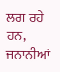ਲਗ ਰਹੇ ਹਨ, ਜਨਾਨੀਆਂ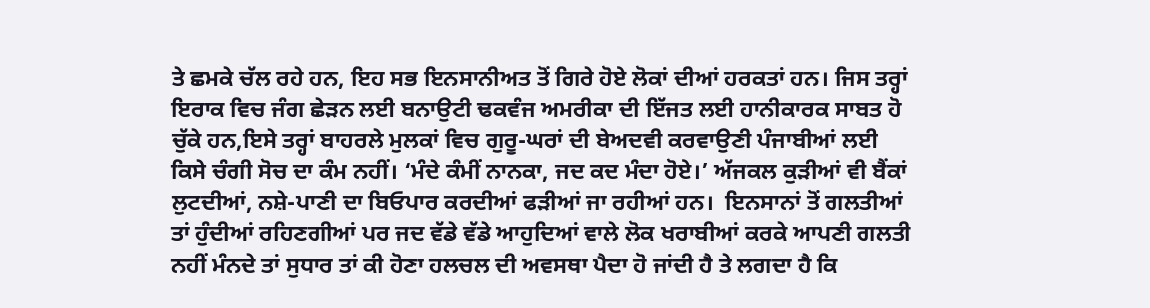ਤੇ ਛਮਕੇ ਚੱਲ ਰਹੇ ਹਨ, ਇਹ ਸਭ ਇਨਸਾਨੀਅਤ ਤੋਂ ਗਿਰੇ ਹੋਏ ਲੋਕਾਂ ਦੀਆਂ ਹਰਕਤਾਂ ਹਨ। ਜਿਸ ਤਰ੍ਹਾਂ ਇਰਾਕ ਵਿਚ ਜੰਗ ਛੇੜਨ ਲਈ ਬਨਾਉਟੀ ਢਕਵੰਜ ਅਮਰੀਕਾ ਦੀ ਇੱਜਤ ਲਈ ਹਾਨੀਕਾਰਕ ਸਾਬਤ ਹੋ ਚੁੱਕੇ ਹਨ,ਇਸੇ ਤਰ੍ਹਾਂ ਬਾਹਰਲੇ ਮੁਲਕਾਂ ਵਿਚ ਗੁਰੂ-ਘਰਾਂ ਦੀ ਬੇਅਦਵੀ ਕਰਵਾਉਣੀ ਪੰਜਾਬੀਆਂ ਲਈ ਕਿਸੇ ਚੰਗੀ ਸੋਚ ਦਾ ਕੰਮ ਨਹੀਂ। ‘ਮੰਦੇ ਕੰਮੀਂ ਨਾਨਕਾ, ਜਦ ਕਦ ਮੰਦਾ ਹੋਏ।’ ਅੱਜਕਲ ਕੁੜੀਆਂ ਵੀ ਬੈਂਕਾਂ ਲੁਟਦੀਆਂ, ਨਸ਼ੇ-ਪਾਣੀ ਦਾ ਬਿਓਪਾਰ ਕਰਦੀਆਂ ਫੜੀਆਂ ਜਾ ਰਹੀਆਂ ਹਨ।  ਇਨਸਾਨਾਂ ਤੋਂ ਗਲਤੀਆਂ ਤਾਂ ਹੁੰਦੀਆਂ ਰਹਿਣਗੀਆਂ ਪਰ ਜਦ ਵੱਡੇ ਵੱਡੇ ਆਹੁਦਿਆਂ ਵਾਲੇ ਲੋਕ ਖਰਾਬੀਆਂ ਕਰਕੇ ਆਪਣੀ ਗਲਤੀ ਨਹੀਂ ਮੰਨਦੇ ਤਾਂ ਸੁਧਾਰ ਤਾਂ ਕੀ ਹੋਣਾ ਹਲਚਲ ਦੀ ਅਵਸਥਾ ਪੈਦਾ ਹੋ ਜਾਂਦੀ ਹੈ ਤੇ ਲਗਦਾ ਹੈ ਕਿ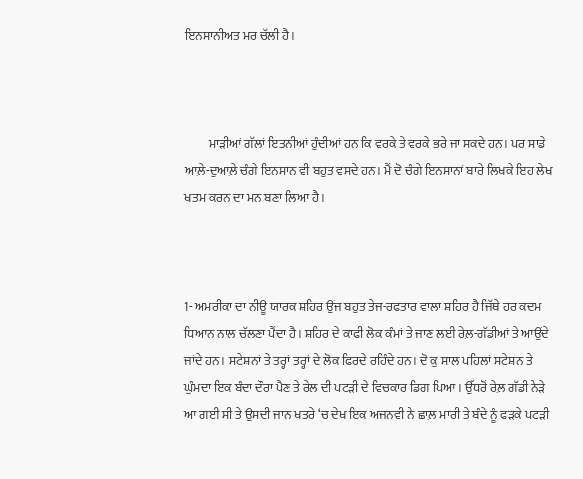ਇਨਸਾਨੀਅਤ ਮਰ ਚੱਲੀ ਹੈ।



          ਮਾੜੀਆਂ ਗੱਲਾਂ ਇਤਨੀਆਂ ਹੁੰਦੀਆਂ ਹਨ ਕਿ ਵਰਕੇ ਤੇ ਵਰਕੇ ਭਰੇ ਜਾ ਸਕਦੇ ਹਨ। ਪਰ ਸਾਡੇ ਆਲ਼ੇ-ਦੁਆਲ਼ੇ ਚੰਗੇ ਇਨਸਾਨ ਵੀ ਬਹੁਤ ਵਸਦੇ ਹਨ। ਮੈਂ ਦੋ ਚੰਗੇ ਇਨਸਾਨਾਂ ਬਾਰੇ ਲਿਖਕੇ ਇਹ ਲੇਖ ਖਤਮ ਕਰਨ ਦਾ ਮਨ ਬਣਾ ਲਿਆ ਹੈ।



1- ਅਮਰੀਕਾ ਦਾ ਨੀਊ ਯਾਰਕ ਸ਼ਹਿਰ ਉਂਜ ਬਹੁਤ ਤੇਜ-ਰਫਤਾਰ ਵਾਲਾ ਸ਼ਹਿਰ ਹੈ ਜਿੱਥੇ ਹਰ ਕਦਮ ਧਿਆਨ ਨਾਲ ਚੱਲਣਾ ਪੈਂਦਾ ਹੈ। ਸ਼ਹਿਰ ਦੇ ਕਾਫੀ ਲੋਕ ਕੰਮਾਂ ਤੇ ਜਾਣ ਲਈ ਰੇਲ਼-ਗੱਡੀਆਂ ਤੇ ਆਉਂਦੇ ਜਾਂਦੇ ਹਨ। ਸਟੇਸ਼ਨਾਂ ਤੇ ਤਰ੍ਹਾਂ ਤਰ੍ਹਾਂ ਦੇ ਲੋਕ ਫਿਰਦੇ ਰਹਿੰਦੇ ਹਨ। ਦੋ ਕੁ ਸਾਲ ਪਹਿਲਾਂ ਸਟੇਸ਼ਨ ਤੇ ਘੁੰਮਦਾ ਇਕ ਬੰਦਾ ਦੌਰਾ ਪੈਣ ਤੇ ਰੇਲ ਦੀ ਪਟੜੀ ਦੇ ਵਿਚਕਾਰ ਡਿਗ ਪਿਆ। ਉੱਧਰੋਂ ਰੇਲ਼ ਗੱਡੀ ਨੇੜੇ ਆ ਗਈ ਸੀ ਤੇ ਉਸਦੀ ਜਾਨ ਖਤਰੇ ‘ਚ ਦੇਖ ਇਕ ਅਜਨਵੀ ਨੇ ਛਾਲ਼ ਮਾਰੀ ਤੇ ਬੰਦੇ ਨੂੰ ਫੜਕੇ ਪਟੜੀ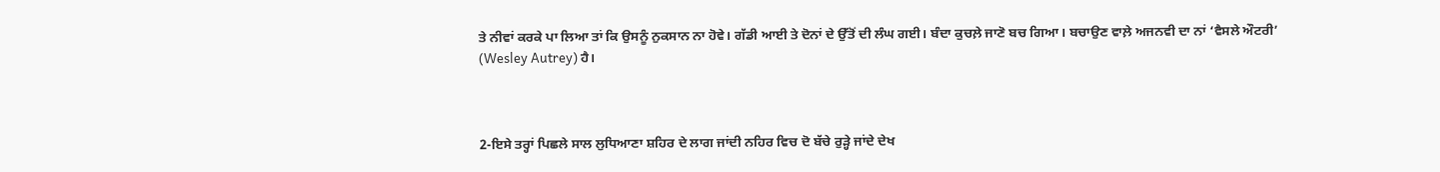ਤੇ ਨੀਵਾਂ ਕਰਕੇ ਪਾ ਲਿਆ ਤਾਂ ਕਿ ਉਸਨੂੰ ਨੁਕਸਾਨ ਨਾ ਹੋਵੇ। ਗੱਡੀ ਆਈ ਤੇ ਦੋਨਾਂ ਦੇ ਉੱਤੋਂ ਦੀ ਲੰਘ ਗਈ। ਬੰਦਾ ਕੁਚਲ਼ੇ ਜਾਣੋ ਬਚ ਗਿਆ। ਬਚਾਉਣ ਵਾਲ਼ੇ ਅਜਨਵੀ ਦਾ ਨਾਂ ‘ਵੈਸਲੇ ਔਟਰੀ’ (Wesley Autrey) ਹੈ।



2-ਇਸੇ ਤਰ੍ਹਾਂ ਪਿਛਲੇ ਸਾਲ ਲੁਧਿਆਣਾ ਸ਼ਹਿਰ ਦੇ ਲਾਗ ਜਾਂਦੀ ਨਹਿਰ ਵਿਚ ਦੋ ਬੱਚੇ ਰੁੜ੍ਹੇ ਜਾਂਦੇ ਦੇਖ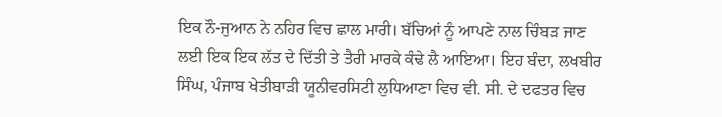ਇਕ ਨੌ-ਜੁਆਨ ਨੇ ਨਹਿਰ ਵਿਚ ਛਾਲ ਮਾਰੀ। ਬੱਚਿਆਂ ਨੂੰ ਆਪਣੇ ਨਾਲ ਚਿੰਬੜ ਜਾਣ ਲਈ ਇਕ ਇਕ ਲੱਤ ਦੇ ਦਿੱਤੀ ਤੇ ਤੈਰੀ ਮਾਰਕੇ ਕੰਢੇ ਲੈ ਆਇਆ। ਇਹ ਬੰਦਾ, ਲਖਬੀਰ ਸਿੰਘ, ਪੰਜਾਬ ਖੇਤੀਬਾੜੀ ਯੂਨੀਵਰਸਿਟੀ ਲੁਧਿਆਣਾ ਵਿਚ ਵੀ. ਸੀ. ਦੇ ਦਫਤਰ ਵਿਚ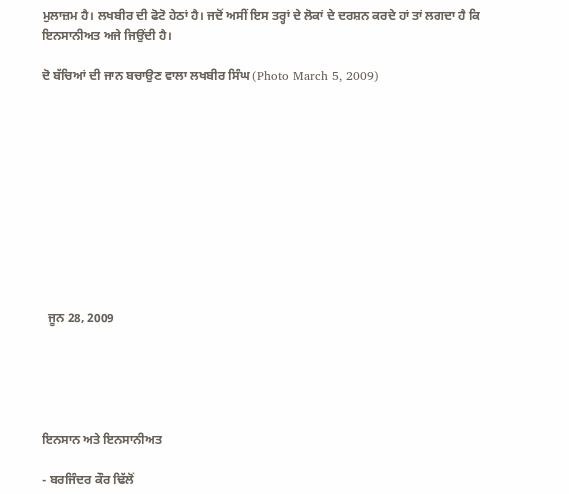ਮੁਲਾਜ਼ਮ ਹੈ। ਲਖਬੀਰ ਦੀ ਫੋਟੋ ਹੇਠਾਂ ਹੈ। ਜਦੋਂ ਅਸੀਂ ਇਸ ਤਰ੍ਹਾਂ ਦੇ ਲੋਕਾਂ ਦੇ ਦਰਸ਼ਨ ਕਰਦੇ ਹਾਂ ਤਾਂ ਲਗਦਾ ਹੈ ਕਿ ਇਨਸਾਨੀਅਤ ਅਜੇ ਜਿਉਂਦੀ ਹੈ।

ਦੋ ਬੱਚਿਆਂ ਦੀ ਜਾਨ ਬਚਾਉਣ ਵਾਲਾ ਲਖਬੀਰ ਸਿੰਘ (Photo March 5, 2009)











  ਜੂਨ 28, 2009





ਇਨਸਾਨ ਅਤੇ ਇਨਸਾਨੀਅਤ

- ਬਰਜਿੰਦਰ ਕੌਰ ਢਿੱਲੋਂ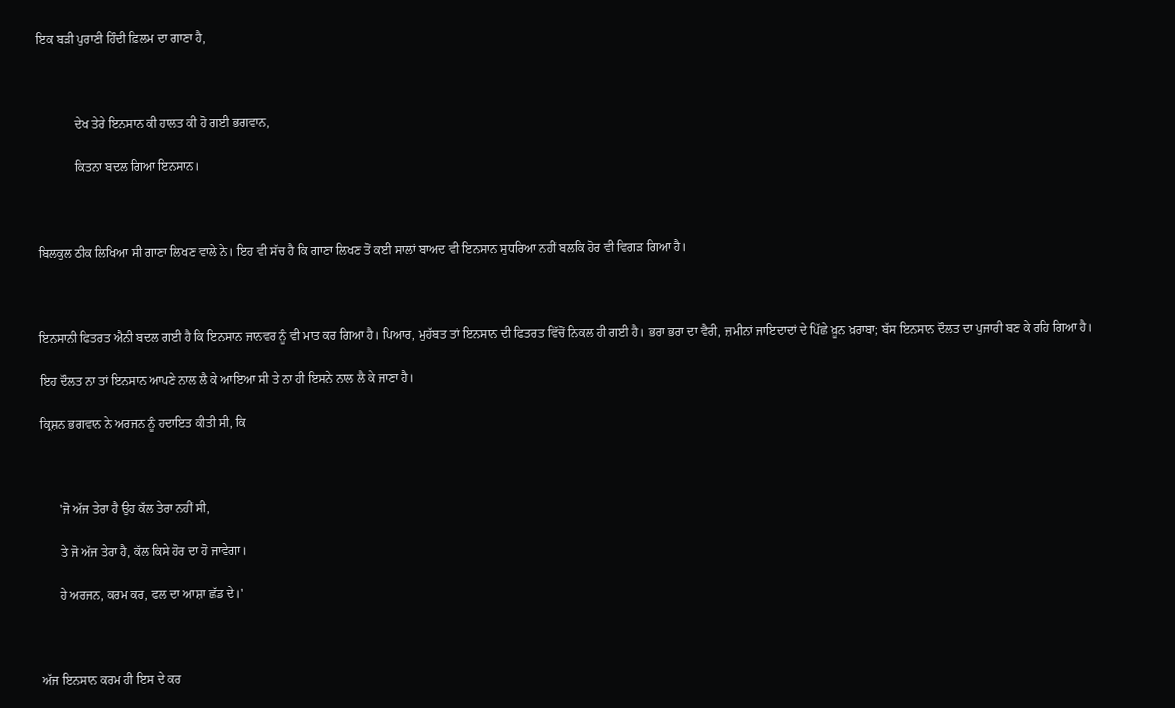ਇਕ ਬੜੀ ਪੁਰਾਣੀ ਹਿੰਦੀ ਫ਼ਿਲਮ ਦਾ ਗਾਣਾ ਹੈ,



            ਦੇਖ ਤੇਰੇ ਇਨਸਾਨ ਕੀ ਹਾਲਤ ਕੀ ਹੋ ਗਈ ਭਗਵਾਨ,

            ਕਿਤਨਾ ਬਦਲ ਗਿਆ ਇਨਸਾਨ।



ਬਿਲਕੁਲ ਠੀਕ ਲਿਖਿਆ ਸੀ ਗਾਣਾ ਲਿਖਣ ਵਾਲੇ ਨੇ। ਇਹ ਵੀ ਸੱਚ ਹੈ ਕਿ ਗਾਣਾ ਲਿਖਣ ਤੋਂ ਕਈ ਸਾਲਾਂ ਬਾਅਦ ਵੀ ਇਨਸਾਨ ਸੁਧਰਿਆ ਨਹੀਂ ਬਲਕਿ ਹੋਰ ਵੀ ਵਿਗੜ ਗਿਆ ਹੈ।



ਇਨਸਾਨੀ ਫਿਤਰਤ ਐਨੀ ਬਦਲ ਗਈ ਹੈ ਕਿ ਇਨਸਾਨ ਜਾਨਵਰ ਨੂੰ ਵੀ ਮਾਤ ਕਰ ਗਿਆ ਹੈ। ਪਿਆਰ, ਮੁਹੱਬਤ ਤਾਂ ਇਨਸਾਨ ਦੀ ਫਿਤਰਤ ਵਿੱਚੋਂ ਨਿਕਲ ਹੀ ਗਈ ਹੈ। ਭਰਾ ਭਰਾ ਦਾ ਵੈਰੀ, ਜ਼ਮੀਨਾਂ ਜਾਇਦਾਦਾਂ ਦੇ ਪਿੱਛੇ ਖ਼ੂਨ ਖ਼ਰਾਬਾ; ਬੱਸ ਇਨਸਾਨ ਦੌਲਤ ਦਾ ਪੁਜਾਰੀ ਬਣ ਕੇ ਰਹਿ ਗਿਆ ਹੈ।

ਇਹ ਦੌਲਤ ਨਾ ਤਾਂ ਇਨਸਾਨ ਆਪਣੇ ਨਾਲ ਲੈ ਕੇ ਆਇਆ ਸੀ ਤੇ ਨਾ ਹੀ ਇਸਨੇ ਨਾਲ ਲੈ ਕੇ ਜਾਣਾ ਹੈ।

ਕ੍ਰਿਸ਼ਨ ਭਗਵਾਨ ਨੇ ਅਰਜਨ ਨੂੰ ਹਦਾਇਤ ਕੀਤੀ ਸੀ, ਕਿ



      'ਜੋ ਅੱਜ ਤੇਰਾ ਹੈ ਉਹ ਕੱਲ ਤੇਰਾ ਨਹੀਂ ਸੀ,

      ਤੇ ਜੋ ਅੱਜ ਤੇਰਾ ਹੈ, ਕੱਲ ਕਿਸੇ ਹੋਰ ਦਾ ਹੋ ਜਾਵੇਗਾ।

      ਹੇ ਅਰਜਨ, ਕਰਮ ਕਰ, ਫਲ ਦਾ ਆਸ਼ਾ ਛੱਡ ਦੇ।'



ਅੱਜ ਇਨਸਾਨ ਕਰਮ ਹੀ ਇਸ ਦੇ ਕਰ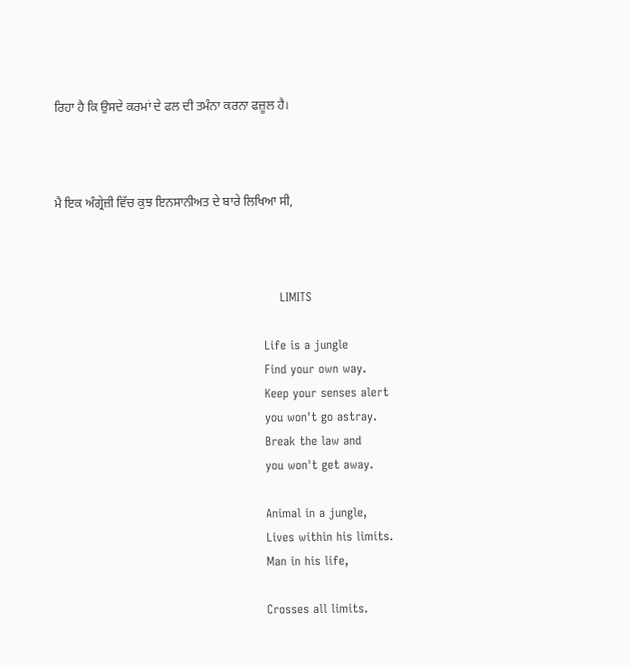ਰਿਹਾ ਹੈ ਕਿ ਉਸਦੇ ਕਰਮਾਂ ਦੇ ਫਲ ਦੀ ਤਮੰਨਾ ਕਰਨਾ ਫਜ਼ੂਲ ਹੈ।



ਮੈ ਇਕ ਅੰਗ੍ਰੇਜ਼ੀ ਵਿੱਚ ਕੁਝ ਇਨਸਾਨੀਅਤ ਦੇ ਬਾਰੇ ਲਿਖਿਆ ਸੀ,



                                                        LIMITS

                                                    Life is a jungle
                                                    Find your own way.
                                                    Keep your senses alert
                                                    you won't go astray.
                                                    Break the law and
                                                    you won't get away.

                                                    Animal in a jungle,
                                                    Lives within his limits.
                                                    Man in his life,

                                                    Crosses all limits.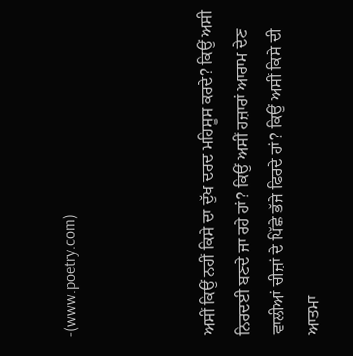-(www.poetry.com)



ਅਸੀਂ ਕਿਉਂ ਨਹੀਂ ਕਿਸੇ ਦਾ ਦੁੱਖ ਦਰਦ ਮਹਿਸੂਸ ਕਰਦੇ? ਕਿਉਂ ਅਸੀ ਨਿਰਦਈ ਬਣਦੇ ਜਾ ਰਹੇ ਹਾਂ? ਕਿਉਂ ਅਸੀਂ ਹਜ਼ਾਰਾਂ ਆਰਾਮ ਦੇਣ ਵਾਲੀਆਂ ਚੀਜ਼ਾਂ ਦੇ ਪਿੱਛੇ ਭੱਜੇ ਫਿਰਦੇ ਹਾਂ? ਕਿਉਂ ਅਸੀਂ ਕਿਸੇ ਦੀ ਆਤਮਾ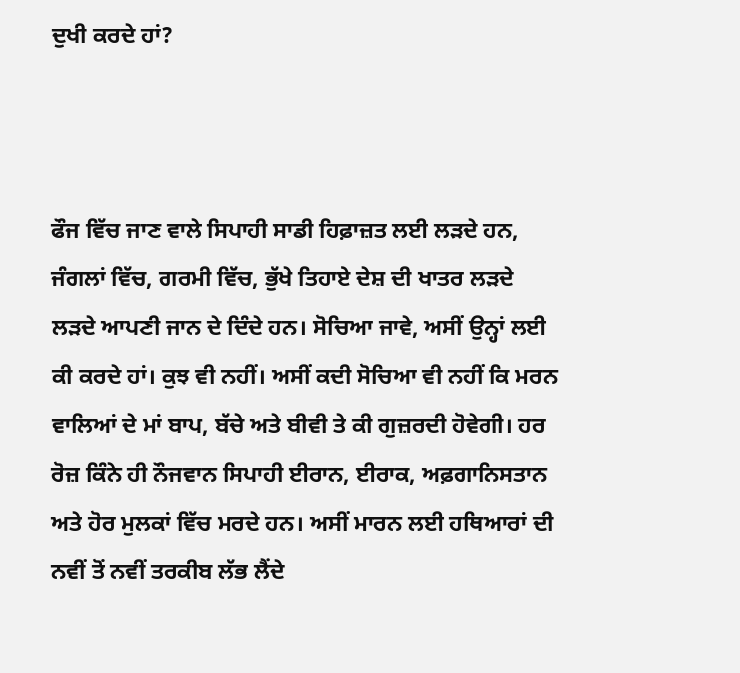ਦੁਖੀ ਕਰਦੇ ਹਾਂ?



ਫੌਜ ਵਿੱਚ ਜਾਣ ਵਾਲੇ ਸਿਪਾਹੀ ਸਾਡੀ ਹਿਫ਼ਾਜ਼ਤ ਲਈ ਲੜਦੇ ਹਨ, ਜੰਗਲਾਂ ਵਿੱਚ, ਗਰਮੀ ਵਿੱਚ, ਭੁੱਖੇ ਤਿਹਾਏ ਦੇਸ਼ ਦੀ ਖਾਤਰ ਲੜਦੇ ਲੜਦੇ ਆਪਣੀ ਜਾਨ ਦੇ ਦਿੰਦੇ ਹਨ। ਸੋਚਿਆ ਜਾਵੇ, ਅਸੀਂ ਉਨ੍ਹਾਂ ਲਈ ਕੀ ਕਰਦੇ ਹਾਂ। ਕੁਝ ਵੀ ਨਹੀਂ। ਅਸੀਂ ਕਦੀ ਸੋਚਿਆ ਵੀ ਨਹੀਂ ਕਿ ਮਰਨ ਵਾਲਿਆਂ ਦੇ ਮਾਂ ਬਾਪ, ਬੱਚੇ ਅਤੇ ਬੀਵੀ ਤੇ ਕੀ ਗੁਜ਼ਰਦੀ ਹੋਵੇਗੀ। ਹਰ ਰੋਜ਼ ਕਿੰਨੇ ਹੀ ਨੌਜਵਾਨ ਸਿਪਾਹੀ ਈਰਾਨ, ਈਰਾਕ, ਅਫ਼ਗਾਨਿਸਤਾਨ ਅਤੇ ਹੋਰ ਮੁਲਕਾਂ ਵਿੱਚ ਮਰਦੇ ਹਨ। ਅਸੀਂ ਮਾਰਨ ਲਈ ਹਥਿਆਰਾਂ ਦੀ ਨਵੀਂ ਤੋਂ ਨਵੀਂ ਤਰਕੀਬ ਲੱਭ ਲੈਂਦੇ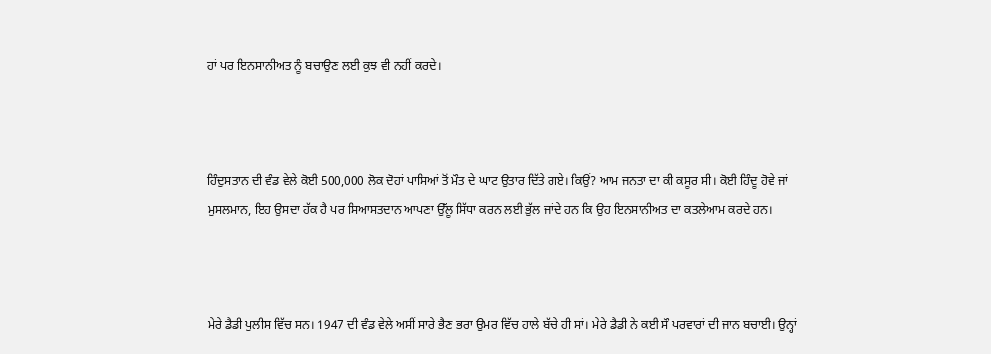ਹਾਂ ਪਰ ਇਨਸਾਨੀਅਤ ਨੂੰ ਬਚਾਉਣ ਲਈ ਕੁਝ ਵੀ ਨਹੀਂ ਕਰਦੇ।



ਹਿੰਦੁਸਤਾਨ ਦੀ ਵੰਡ ਵੇਲੇ ਕੋਈ 500,000 ਲੋਕ ਦੋਹਾਂ ਪਾਸਿਆਂ ਤੋਂ ਮੌਤ ਦੇ ਘਾਟ ਉਤਾਰ ਦਿੱਤੇ ਗਏ। ਕਿਉਂ? ਆਮ ਜਨਤਾ ਦਾ ਕੀ ਕਸੂਰ ਸੀ। ਕੋਈ ਹਿੰਦੂ ਹੋਵੇ ਜਾਂ ਮੁਸਲਮਾਨ, ਇਹ ਉਸਦਾ ਹੱਕ ਹੈ ਪਰ ਸਿਆਸਤਦਾਨ ਆਪਣਾ ਉੱਲੂ ਸਿੱਧਾ ਕਰਨ ਲਈ ਭੁੱਲ ਜਾਂਦੇ ਹਨ ਕਿ ਉਹ ਇਨਸਾਨੀਅਤ ਦਾ ਕਤਲੇਆਮ ਕਰਦੇ ਹਨ।



ਮੇਰੇ ਡੈਡੀ ਪੁਲੀਸ ਵਿੱਚ ਸਨ। 1947 ਦੀ ਵੰਡ ਵੇਲੇ ਅਸੀਂ ਸਾਰੇ ਭੈਣ ਭਰਾ ਉਮਰ ਵਿੱਚ ਹਾਲੇ ਬੱਚੇ ਹੀ ਸਾਂ। ਮੇਰੇ ਡੈਡੀ ਨੇ ਕਈ ਸੌ ਪਰਵਾਰਾਂ ਦੀ ਜਾਨ ਬਚਾਈ। ਉਨ੍ਹਾਂ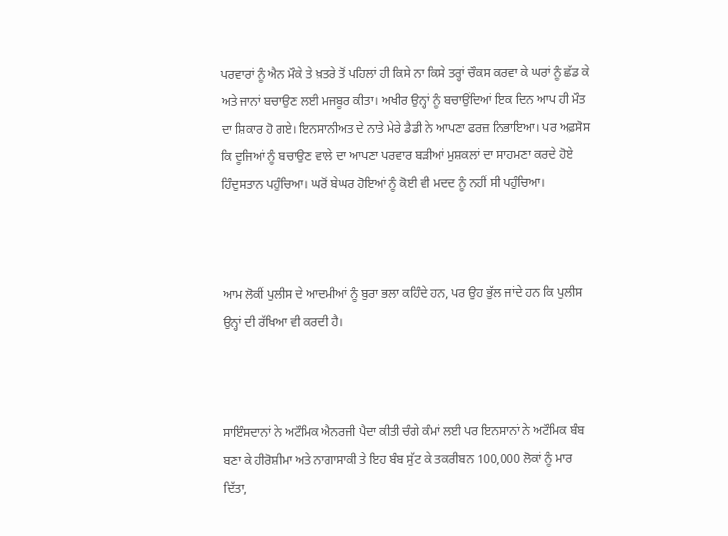ਪਰਵਾਰਾਂ ਨੂੰ ਐਨ ਮੌਕੇ ਤੇ ਖ਼ਤਰੇ ਤੋਂ ਪਹਿਲਾਂ ਹੀ ਕਿਸੇ ਨਾ ਕਿਸੇ ਤਰ੍ਹਾਂ ਚੌਕਸ ਕਰਵਾ ਕੇ ਘਰਾਂ ਨੂੰ ਛੱਡ ਕੇ ਅਤੇ ਜਾਨਾਂ ਬਚਾਉਣ ਲਈ ਮਜਬੂਰ ਕੀਤਾ। ਅਖੀਰ ਉਨ੍ਹਾਂ ਨੂੰ ਬਚਾਉਂਦਿਆਂ ਇਕ ਦਿਨ ਆਪ ਹੀ ਮੌਤ ਦਾ ਸ਼ਿਕਾਰ ਹੋ ਗਏ। ਇਨਸਾਨੀਅਤ ਦੇ ਨਾਤੇ ਮੇਰੇ ਡੈਡੀ ਨੇ ਆਪਣਾ ਫਰਜ਼ ਨਿਭਾਇਆ। ਪਰ ਅਫ਼ਸੋਸ ਕਿ ਦੂਜਿਆਂ ਨੂੰ ਬਚਾਉਣ ਵਾਲੇ ਦਾ ਆਪਣਾ ਪਰਵਾਰ ਬੜੀਆਂ ਮੁਸ਼ਕਲਾਂ ਦਾ ਸਾਹਮਣਾ ਕਰਦੇ ਹੋਏ ਹਿੰਦੁਸਤਾਨ ਪਹੁੰਚਿਆ। ਘਰੋਂ ਬੇਘਰ ਹੋਇਆਂ ਨੂੰ ਕੋਈ ਵੀ ਮਦਦ ਨੂੰ ਨਹੀਂ ਸੀ ਪਹੁੰਚਿਆ।



ਆਮ ਲੋਕੀਂ ਪੁਲੀਸ ਦੇ ਆਦਮੀਆਂ ਨੂੰ ਬੁਰਾ ਭਲਾ ਕਹਿੰਦੇ ਹਨ, ਪਰ ਉਹ ਭੁੱਲ ਜਾਂਦੇ ਹਨ ਕਿ ਪੁਲੀਸ ਉਨ੍ਹਾਂ ਦੀ ਰੱਖਿਆ ਵੀ ਕਰਦੀ ਹੈ।



ਸਾਇੰਸਦਾਨਾਂ ਨੇ ਅਟੌਮਿਕ ਐਨਰਜੀ ਪੈਦਾ ਕੀਤੀ ਚੰਗੇ ਕੰਮਾਂ ਲਈ ਪਰ ਇਨਸਾਨਾਂ ਨੇ ਅਟੌਮਿਕ ਬੰਬ ਬਣਾ ਕੇ ਹੀਰੋਸ਼ੀਮਾ ਅਤੇ ਨਾਗਾਸਾਕੀ ਤੇ ਇਹ ਬੰਬ ਸੁੱਟ ਕੇ ਤਕਰੀਬਨ 100,000 ਲੋਕਾਂ ਨੂੰ ਮਾਰ ਦਿੱਤਾ,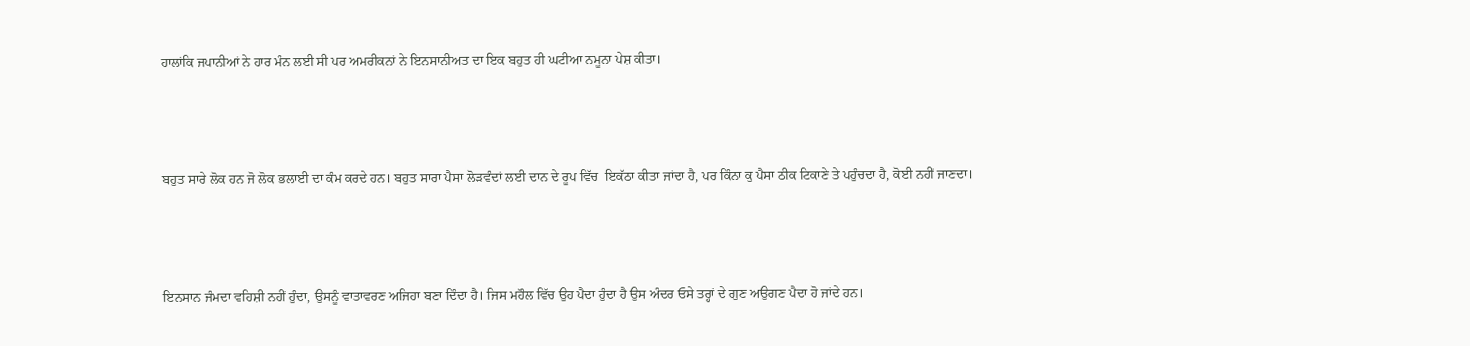ਹਾਲਾਂਕਿ ਜਪਾਨੀਆਂ ਨੇ ਹਾਰ ਮੰਨ ਲਈ ਸੀ ਪਰ ਅਮਰੀਕਨਾਂ ਨੇ ਇਨਸਾਨੀਅਤ ਦਾ ਇਕ ਬਹੁਤ ਹੀ ਘਟੀਆ ਨਮੂਨਾ ਪੇਸ਼ ਕੀਤਾ।



ਬਹੁਤ ਸਾਰੇ ਲੋਕ ਹਨ ਜੋ ਲੋਕ ਭਲਾਈ ਦਾ ਕੰਮ ਕਰਦੇ ਹਨ। ਬਹੁਤ ਸਾਰਾ ਪੈਸਾ ਲੋੜਵੰਦਾਂ ਲਈ ਦਾਨ ਦੇ ਰੂਪ ਵਿੱਚ  ਇਕੱਠਾ ਕੀਤਾ ਜਾਂਦਾ ਹੈ, ਪਰ ਕਿੰਨਾ ਕੁ ਪੈਸਾ ਠੀਕ ਟਿਕਾਣੇ ਤੇ ਪਹੁੰਚਦਾ ਹੈ, ਕੋਈ ਨਹੀਂ ਜਾਣਦਾ।



ਇਨਸਾਨ ਜੰਮਦਾ ਵਹਿਸ਼ੀ ਨਹੀਂ ਹੁੰਦਾ, ਉਸਨੂੰ ਵਾਤਾਵਰਣ ਅਜਿਹਾ ਬਣਾ ਦਿੰਦਾ ਹੈ। ਜਿਸ ਮਹੌਲ ਵਿੱਚ ਉਹ ਪੈਦਾ ਹੁੰਦਾ ਹੈ ਉਸ ਅੰਦਰ ਓਸੇ ਤਰ੍ਹਾਂ ਦੇ ਗੁਣ ਅਉਗਣ ਪੈਦਾ ਹੋ ਜਾਂਦੇ ਹਨ।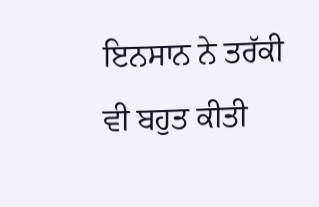ਇਨਸਾਨ ਨੇ ਤਰੱਕੀ ਵੀ ਬਹੁਤ ਕੀਤੀ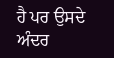ਹੈ ਪਰ ਉਸਦੇ ਅੰਦਰ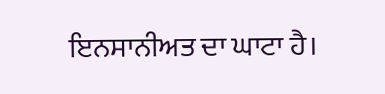ਇਨਸਾਨੀਅਤ ਦਾ ਘਾਟਾ ਹੈ।